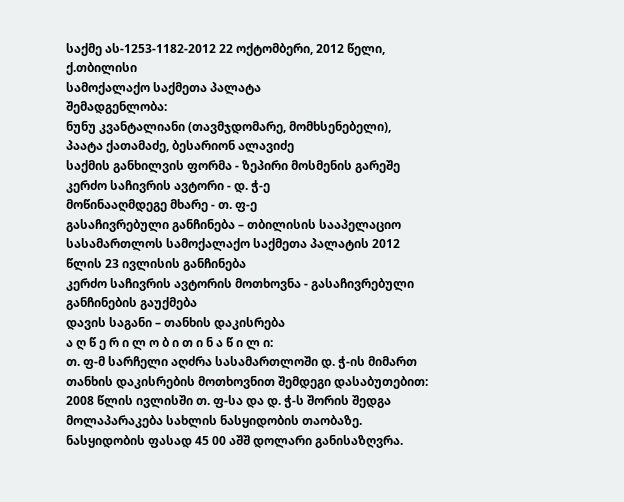საქმე ას-1253-1182-2012 22 ოქტომბერი, 2012 წელი,
ქ.თბილისი
სამოქალაქო საქმეთა პალატა
შემადგენლობა:
ნუნუ კვანტალიანი (თავმჯდომარე, მომხსენებელი),
პაატა ქათამაძე, ბესარიონ ალავიძე
საქმის განხილვის ფორმა - ზეპირი მოსმენის გარეშე
კერძო საჩივრის ავტორი - დ. ჭ-ე
მოწინააღმდეგე მხარე - თ. ფ-ე
გასაჩივრებული განჩინება – თბილისის სააპელაციო სასამართლოს სამოქალაქო საქმეთა პალატის 2012 წლის 23 ივლისის განჩინება
კერძო საჩივრის ავტორის მოთხოვნა - გასაჩივრებული განჩინების გაუქმება
დავის საგანი – თანხის დაკისრება
ა ღ წ ე რ ი ლ ო ბ ი თ ი ნ ა წ ი ლ ი:
თ. ფ-მ სარჩელი აღძრა სასამართლოში დ. ჭ-ის მიმართ თანხის დაკისრების მოთხოვნით შემდეგი დასაბუთებით: 2008 წლის ივლისში თ. ფ-სა და დ. ჭ-ს შორის შედგა მოლაპარაკება სახლის ნასყიდობის თაობაზე. ნასყიდობის ფასად 45 00 აშშ დოლარი განისაზღვრა.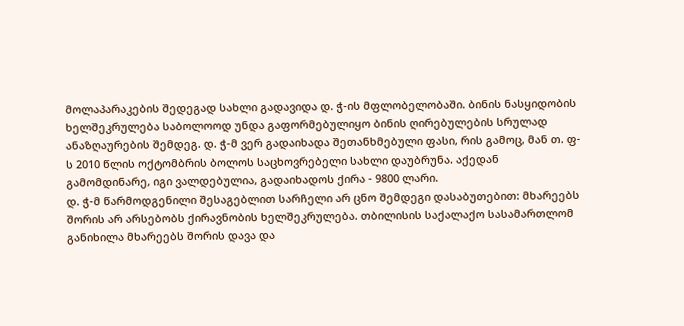მოლაპარაკების შედეგად სახლი გადავიდა დ. ჭ-ის მფლობელობაში. ბინის ნასყიდობის ხელშეკრულება საბოლოოდ უნდა გაფორმებულიყო ბინის ღირებულების სრულად ანაზღაურების შემდეგ. დ. ჭ-მ ვერ გადაიხადა შეთანხმებული ფასი, რის გამოც, მან თ. ფ-ს 2010 წლის ოქტომბრის ბოლოს საცხოვრებელი სახლი დაუბრუნა. აქედან გამომდინარე, იგი ვალდებულია, გადაიხადოს ქირა - 9800 ლარი.
დ. ჭ-მ წარმოდგენილი შესაგებლით სარჩელი არ ცნო შემდეგი დასაბუთებით: მხარეებს შორის არ არსებობს ქირავნობის ხელშეკრულება. თბილისის საქალაქო სასამართლომ განიხილა მხარეებს შორის დავა და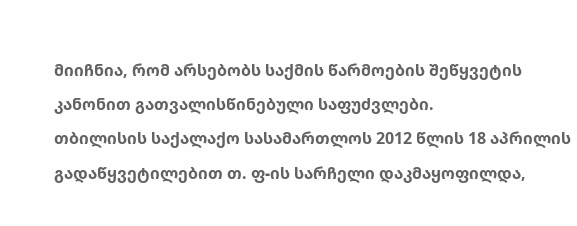მიიჩნია, რომ არსებობს საქმის წარმოების შეწყვეტის კანონით გათვალისწინებული საფუძვლები.
თბილისის საქალაქო სასამართლოს 2012 წლის 18 აპრილის გადაწყვეტილებით თ. ფ-ის სარჩელი დაკმაყოფილდა,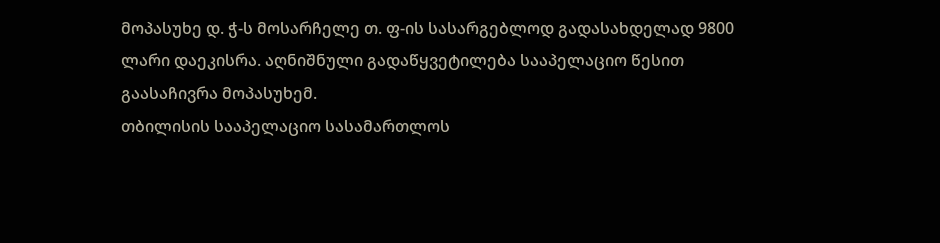მოპასუხე დ. ჭ-ს მოსარჩელე თ. ფ-ის სასარგებლოდ გადასახდელად 9800 ლარი დაეკისრა. აღნიშნული გადაწყვეტილება სააპელაციო წესით გაასაჩივრა მოპასუხემ.
თბილისის სააპელაციო სასამართლოს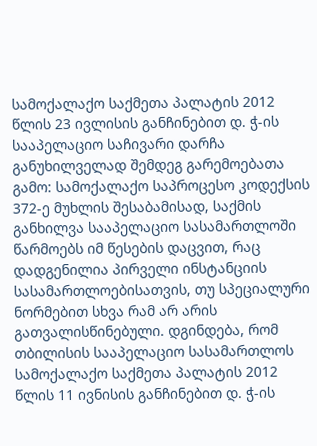სამოქალაქო საქმეთა პალატის 2012 წლის 23 ივლისის განჩინებით დ. ჭ-ის სააპელაციო საჩივარი დარჩა განუხილველად შემდეგ გარემოებათა გამო: სამოქალაქო საპროცესო კოდექსის 372-ე მუხლის შესაბამისად, საქმის განხილვა სააპელაციო სასამართლოში წარმოებს იმ წესების დაცვით, რაც დადგენილია პირველი ინსტანციის სასამართლოებისათვის, თუ სპეციალური ნორმებით სხვა რამ არ არის გათვალისწინებული. დგინდება, რომ თბილისის სააპელაციო სასამართლოს სამოქალაქო საქმეთა პალატის 2012 წლის 11 ივნისის განჩინებით დ. ჭ-ის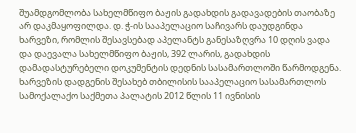შუამდგომლობა სახელმწიფო ბაჟის გადახდის გადავადების თაობაზე არ დაკმაყოფილდა. დ. ჭ-ის სააპელაციო საჩივარს დაუდგინდა ხარვეზი, რომლის შესავსებად აპელანტს განესაზღვრა 10 დღის ვადა და დაევალა სახელმწიფო ბაჟის, 392 ლარის, გადახდის დამადასტურებელი დოკუმენტის დედნის სასამართლოში წარმოდგენა. ხარვეზის დადგენის შესახებ თბილისის სააპელაციო სასამართლოს სამოქალაქო საქმეთა პალატის 2012 წლის 11 ივნისის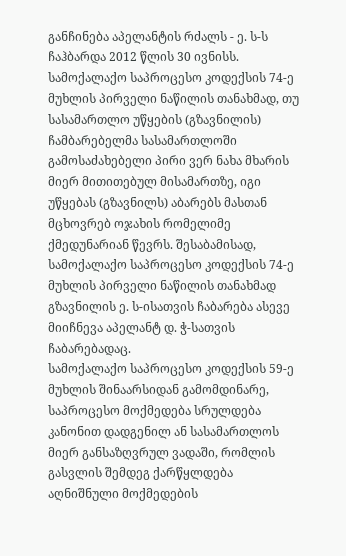განჩინება აპელანტის რძალს - ე. ს-ს ჩაჰბარდა 2012 წლის 30 ივნისს. სამოქალაქო საპროცესო კოდექსის 74-ე მუხლის პირველი ნაწილის თანახმად, თუ სასამართლო უწყების (გზავნილის) ჩამბარებელმა სასამართლოში გამოსაძახებელი პირი ვერ ნახა მხარის მიერ მითითებულ მისამართზე, იგი უწყებას (გზავნილს) აბარებს მასთან მცხოვრებ ოჯახის რომელიმე ქმედუნარიან წევრს. შესაბამისად, სამოქალაქო საპროცესო კოდექსის 74-ე მუხლის პირველი ნაწილის თანახმად გზავნილის ე. ს-ისათვის ჩაბარება ასევე მიიჩნევა აპელანტ დ. ჭ-სათვის ჩაბარებადაც.
სამოქალაქო საპროცესო კოდექსის 59-ე მუხლის შინაარსიდან გამომდინარე, საპროცესო მოქმედება სრულდება კანონით დადგენილ ან სასამართლოს მიერ განსაზღვრულ ვადაში, რომლის გასვლის შემდეგ ქარწყლდება აღნიშნული მოქმედების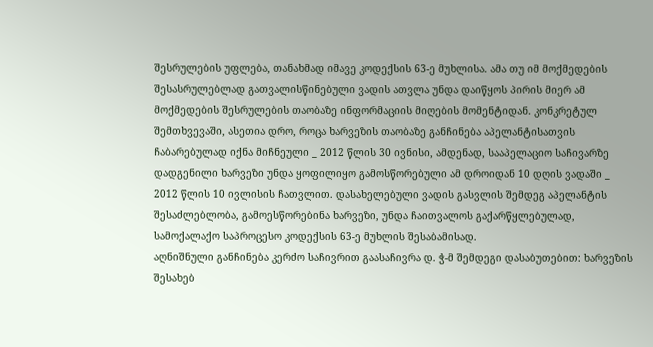შესრულების უფლება, თანახმად იმავე კოდექსის 63-ე მუხლისა. ამა თუ იმ მოქმედების შესასრულებლად გათვალისწინებული ვადის ათვლა უნდა დაიწყოს პირის მიერ ამ მოქმედების შესრულების თაობაზე ინფორმაციის მიღების მომენტიდან. კონკრეტულ შემთხვევაში, ასეთია დრო, როცა ხარვეზის თაობაზე განჩინება აპელანტისათვის ჩაბარებულად იქნა მიჩნეული _ 2012 წლის 30 ივნისი, ამდენად, სააპელაციო საჩივარზე დადგენილი ხარვეზი უნდა ყოფილიყო გამოსწორებული ამ დროიდან 10 დღის ვადაში _ 2012 წლის 10 ივლისის ჩათვლით. დასახელებული ვადის გასვლის შემდეგ აპელანტის შესაძლებლობა, გამოესწორებინა ხარვეზი, უნდა ჩაითვალოს გაქარწყლებულად, სამოქალაქო საპროცესო კოდექსის 63-ე მუხლის შესაბამისად.
აღნიშნული განჩინება კერძო საჩივრით გაასაჩივრა დ. ჭ-მ შემდეგი დასაბუთებით: ხარვეზის შესახებ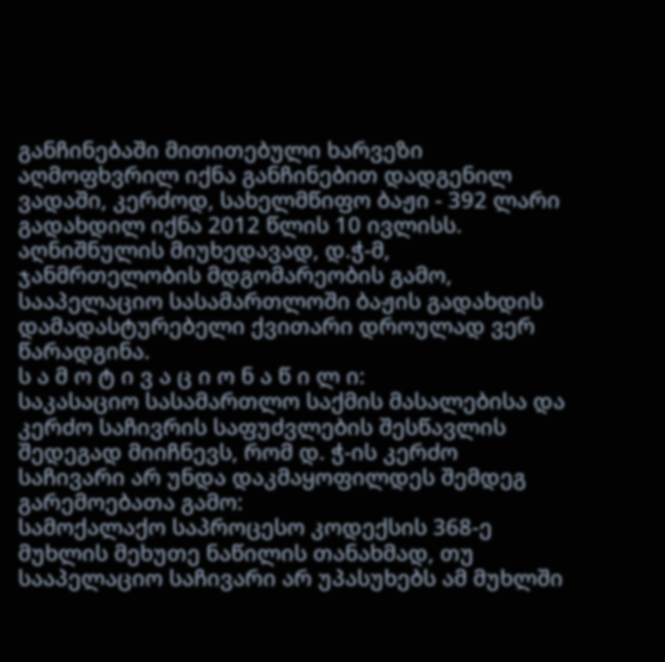განჩინებაში მითითებული ხარვეზი აღმოფხვრილ იქნა განჩინებით დადგენილ ვადაში, კერძოდ, სახელმწიფო ბაჟი - 392 ლარი გადახდილ იქნა 2012 წლის 10 ივლისს. აღნიშნულის მიუხედავად, დ.ჭ-მ, ჯანმრთელობის მდგომარეობის გამო, სააპელაციო სასამართლოში ბაჟის გადახდის დამადასტურებელი ქვითარი დროულად ვერ წარადგინა.
ს ა მ ო ტ ი ვ ა ც ი ო ნ ა წ ი ლ ი:
საკასაციო სასამართლო საქმის მასალებისა და კერძო საჩივრის საფუძვლების შესწავლის შედეგად მიიჩნევს, რომ დ. ჭ-ის კერძო საჩივარი არ უნდა დაკმაყოფილდეს შემდეგ გარემოებათა გამო:
სამოქალაქო საპროცესო კოდექსის 368-ე მუხლის მეხუთე ნაწილის თანახმად, თუ სააპელაციო საჩივარი არ უპასუხებს ამ მუხლში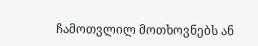ჩამოთვლილ მოთხოვნებს ან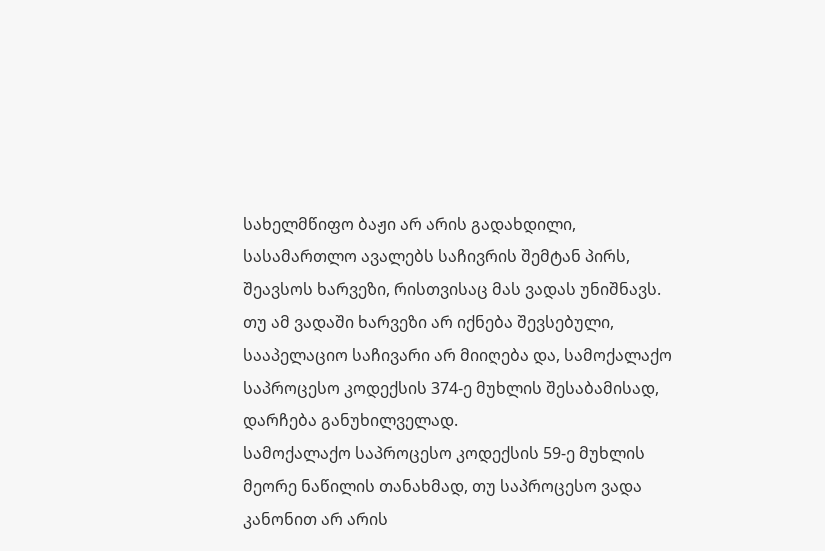სახელმწიფო ბაჟი არ არის გადახდილი, სასამართლო ავალებს საჩივრის შემტან პირს, შეავსოს ხარვეზი, რისთვისაც მას ვადას უნიშნავს. თუ ამ ვადაში ხარვეზი არ იქნება შევსებული, სააპელაციო საჩივარი არ მიიღება და, სამოქალაქო საპროცესო კოდექსის 374-ე მუხლის შესაბამისად, დარჩება განუხილველად.
სამოქალაქო საპროცესო კოდექსის 59-ე მუხლის მეორე ნაწილის თანახმად, თუ საპროცესო ვადა კანონით არ არის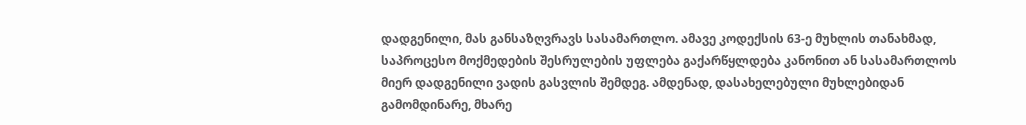დადგენილი, მას განსაზღვრავს სასამართლო. ამავე კოდექსის 63-ე მუხლის თანახმად, საპროცესო მოქმედების შესრულების უფლება გაქარწყლდება კანონით ან სასამართლოს მიერ დადგენილი ვადის გასვლის შემდეგ. ამდენად, დასახელებული მუხლებიდან გამომდინარე, მხარე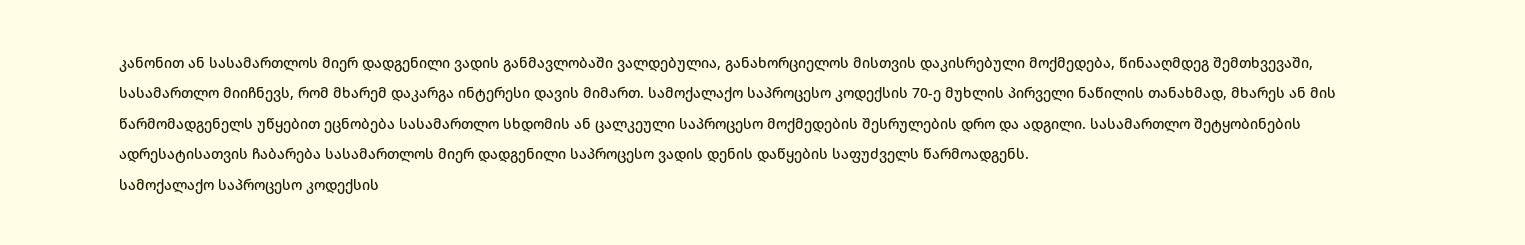კანონით ან სასამართლოს მიერ დადგენილი ვადის განმავლობაში ვალდებულია, განახორციელოს მისთვის დაკისრებული მოქმედება, წინააღმდეგ შემთხვევაში, სასამართლო მიიჩნევს, რომ მხარემ დაკარგა ინტერესი დავის მიმართ. სამოქალაქო საპროცესო კოდექსის 70-ე მუხლის პირველი ნაწილის თანახმად, მხარეს ან მის წარმომადგენელს უწყებით ეცნობება სასამართლო სხდომის ან ცალკეული საპროცესო მოქმედების შესრულების დრო და ადგილი. სასამართლო შეტყობინების ადრესატისათვის ჩაბარება სასამართლოს მიერ დადგენილი საპროცესო ვადის დენის დაწყების საფუძველს წარმოადგენს.
სამოქალაქო საპროცესო კოდექსის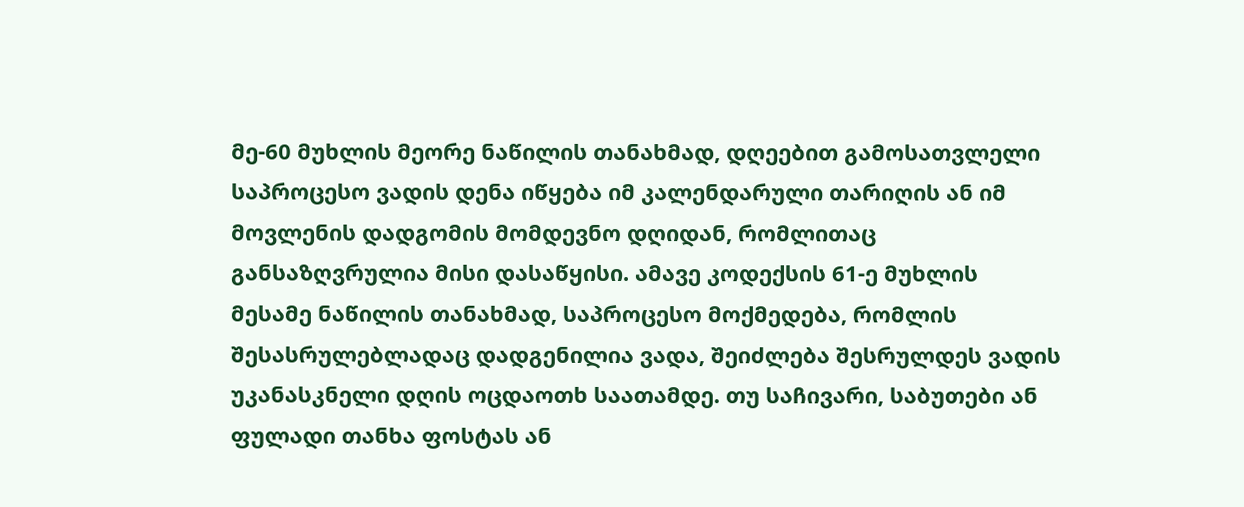მე-60 მუხლის მეორე ნაწილის თანახმად, დღეებით გამოსათვლელი საპროცესო ვადის დენა იწყება იმ კალენდარული თარიღის ან იმ მოვლენის დადგომის მომდევნო დღიდან, რომლითაც განსაზღვრულია მისი დასაწყისი. ამავე კოდექსის 61-ე მუხლის მესამე ნაწილის თანახმად, საპროცესო მოქმედება, რომლის შესასრულებლადაც დადგენილია ვადა, შეიძლება შესრულდეს ვადის უკანასკნელი დღის ოცდაოთხ საათამდე. თუ საჩივარი, საბუთები ან ფულადი თანხა ფოსტას ან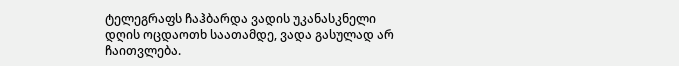ტელეგრაფს ჩაჰბარდა ვადის უკანასკნელი დღის ოცდაოთხ საათამდე, ვადა გასულად არ ჩაითვლება.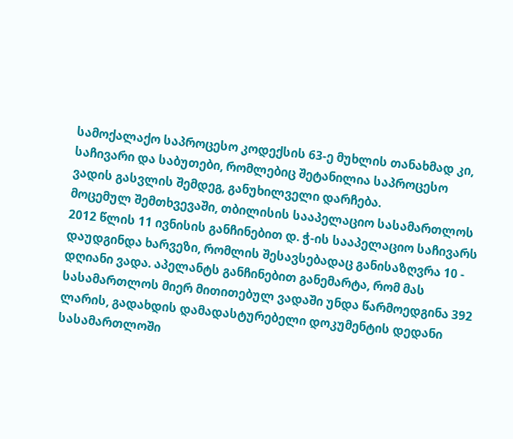სამოქალაქო საპროცესო კოდექსის 63-ე მუხლის თანახმად კი, საჩივარი და საბუთები, რომლებიც შეტანილია საპროცესო ვადის გასვლის შემდეგ, განუხილველი დარჩება.
მოცემულ შემთხვევაში, თბილისის სააპელაციო სასამართლოს 2012 წლის 11 ივნისის განჩინებით დ. ჭ-ის სააპელაციო საჩივარს დაუდგინდა ხარვეზი, რომლის შესავსებადაც განისაზღვრა 10 - დღიანი ვადა. აპელანტს განჩინებით განემარტა, რომ მას სასამართლოს მიერ მითითებულ ვადაში უნდა წარმოედგინა 392 ლარის, გადახდის დამადასტურებელი დოკუმენტის დედანი სასამართლოში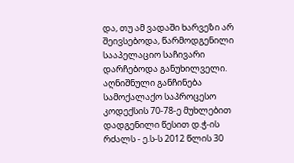და, თუ ამ ვადაში ხარვეზი არ შეივსებოდა, წარმოდგენილი სააპელაციო საჩივარი დარჩებოდა განუხილველი. აღნიშნული განჩინება სამოქალაქო საპროცესო კოდექსის 70-78-ე მუხლებით დადგენილი წესით დ.ჭ-ის რძალს - ე.ს-ს 2012 წლის 30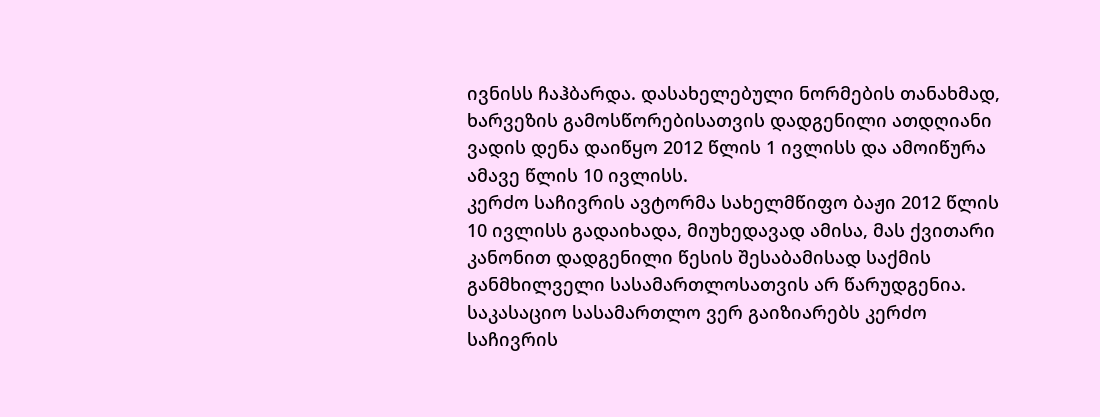ივნისს ჩაჰბარდა. დასახელებული ნორმების თანახმად, ხარვეზის გამოსწორებისათვის დადგენილი ათდღიანი ვადის დენა დაიწყო 2012 წლის 1 ივლისს და ამოიწურა ამავე წლის 10 ივლისს.
კერძო საჩივრის ავტორმა სახელმწიფო ბაჟი 2012 წლის 10 ივლისს გადაიხადა, მიუხედავად ამისა, მას ქვითარი კანონით დადგენილი წესის შესაბამისად საქმის განმხილველი სასამართლოსათვის არ წარუდგენია. საკასაციო სასამართლო ვერ გაიზიარებს კერძო საჩივრის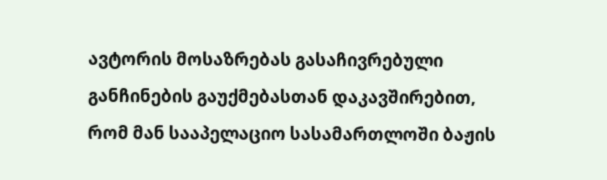ავტორის მოსაზრებას გასაჩივრებული განჩინების გაუქმებასთან დაკავშირებით, რომ მან სააპელაციო სასამართლოში ბაჟის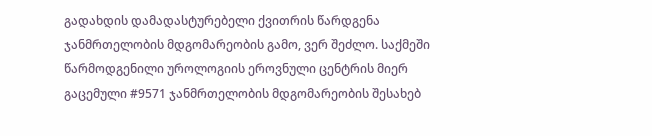გადახდის დამადასტურებელი ქვითრის წარდგენა ჯანმრთელობის მდგომარეობის გამო, ვერ შეძლო. საქმეში წარმოდგენილი უროლოგიის ეროვნული ცენტრის მიერ გაცემული #9571 ჯანმრთელობის მდგომარეობის შესახებ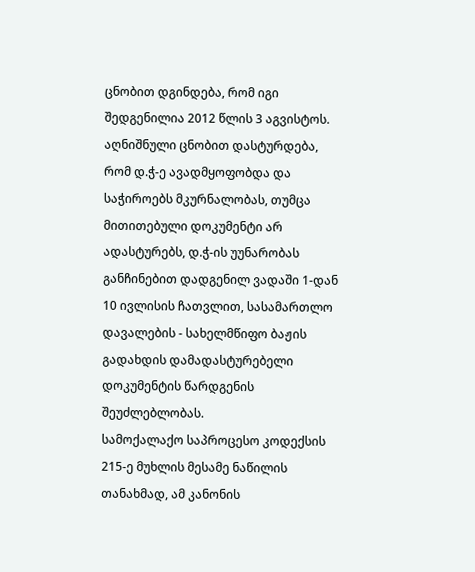ცნობით დგინდება, რომ იგი შედგენილია 2012 წლის 3 აგვისტოს. აღნიშნული ცნობით დასტურდება, რომ დ.ჭ-ე ავადმყოფობდა და საჭიროებს მკურნალობას, თუმცა მითითებული დოკუმენტი არ ადასტურებს, დ.ჭ-ის უუნარობას განჩინებით დადგენილ ვადაში 1-დან 10 ივლისის ჩათვლით, სასამართლო დავალების - სახელმწიფო ბაჟის გადახდის დამადასტურებელი დოკუმენტის წარდგენის შეუძლებლობას.
სამოქალაქო საპროცესო კოდექსის 215-ე მუხლის მესამე ნაწილის თანახმად, ამ კანონის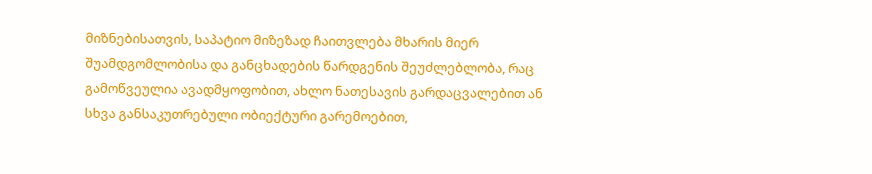მიზნებისათვის, საპატიო მიზეზად ჩაითვლება მხარის მიერ შუამდგომლობისა და განცხადების წარდგენის შეუძლებლობა, რაც გამოწვეულია ავადმყოფობით, ახლო ნათესავის გარდაცვალებით ან სხვა განსაკუთრებული ობიექტური გარემოებით,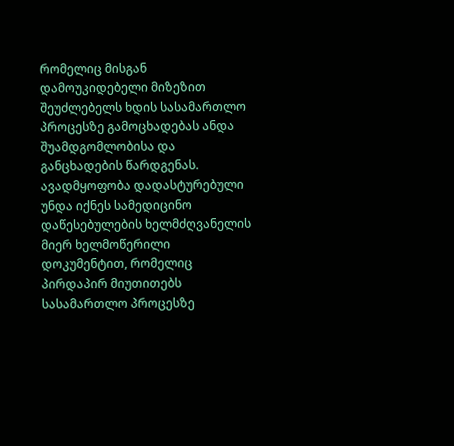რომელიც მისგან დამოუკიდებელი მიზეზით შეუძლებელს ხდის სასამართლო პროცესზე გამოცხადებას ანდა შუამდგომლობისა და განცხადების წარდგენას. ავადმყოფობა დადასტურებული უნდა იქნეს სამედიცინო დაწესებულების ხელმძღვანელის მიერ ხელმოწერილი დოკუმენტით, რომელიც პირდაპირ მიუთითებს სასამართლო პროცესზე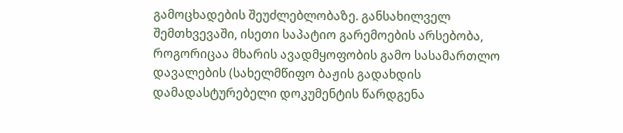გამოცხადების შეუძლებლობაზე. განსახილველ შემთხვევაში, ისეთი საპატიო გარემოების არსებობა, როგორიცაა მხარის ავადმყოფობის გამო სასამართლო დავალების (სახელმწიფო ბაჟის გადახდის დამადასტურებელი დოკუმენტის წარდგენა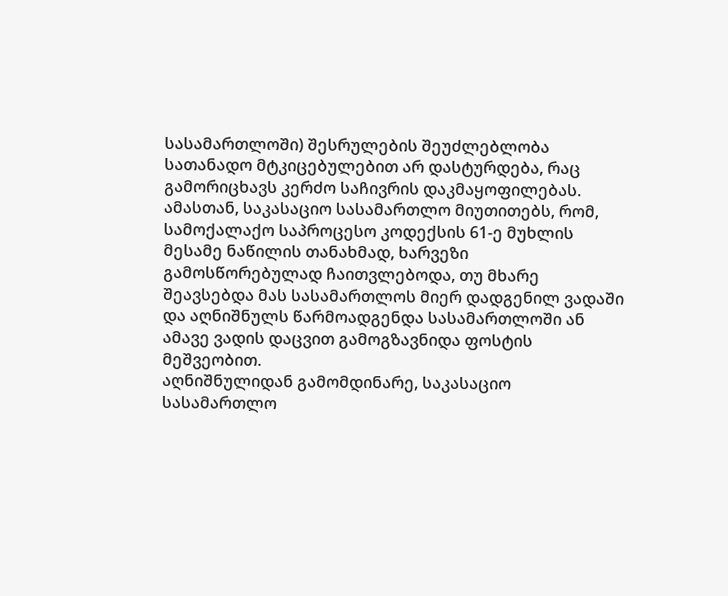სასამართლოში) შესრულების შეუძლებლობა სათანადო მტკიცებულებით არ დასტურდება, რაც გამორიცხავს კერძო საჩივრის დაკმაყოფილებას.
ამასთან, საკასაციო სასამართლო მიუთითებს, რომ, სამოქალაქო საპროცესო კოდექსის 61-ე მუხლის მესამე ნაწილის თანახმად, ხარვეზი გამოსწორებულად ჩაითვლებოდა, თუ მხარე შეავსებდა მას სასამართლოს მიერ დადგენილ ვადაში და აღნიშნულს წარმოადგენდა სასამართლოში ან ამავე ვადის დაცვით გამოგზავნიდა ფოსტის მეშვეობით.
აღნიშნულიდან გამომდინარე, საკასაციო სასამართლო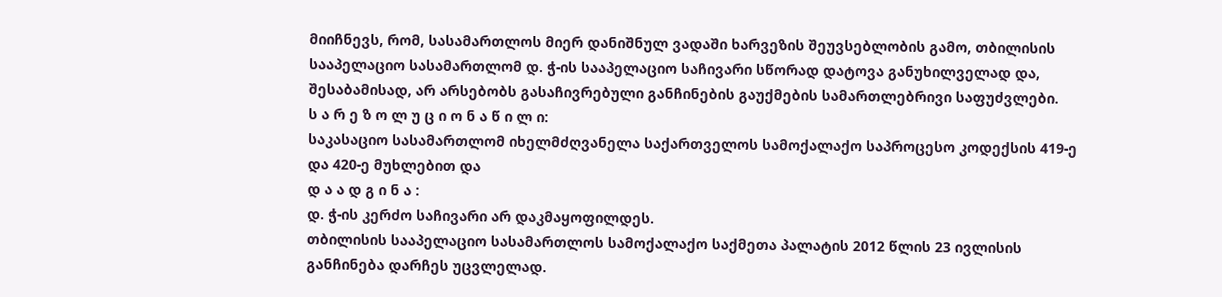მიიჩნევს, რომ, სასამართლოს მიერ დანიშნულ ვადაში ხარვეზის შეუვსებლობის გამო, თბილისის სააპელაციო სასამართლომ დ. ჭ-ის სააპელაციო საჩივარი სწორად დატოვა განუხილველად და, შესაბამისად, არ არსებობს გასაჩივრებული განჩინების გაუქმების სამართლებრივი საფუძვლები.
ს ა რ ე ზ ო ლ უ ც ი ო ნ ა წ ი ლ ი:
საკასაციო სასამართლომ იხელმძღვანელა საქართველოს სამოქალაქო საპროცესო კოდექსის 419-ე და 420-ე მუხლებით და
დ ა ა დ გ ი ნ ა :
დ. ჭ-ის კერძო საჩივარი არ დაკმაყოფილდეს.
თბილისის სააპელაციო სასამართლოს სამოქალაქო საქმეთა პალატის 2012 წლის 23 ივლისის განჩინება დარჩეს უცვლელად.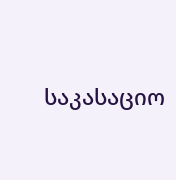საკასაციო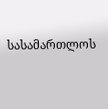სასამართლოს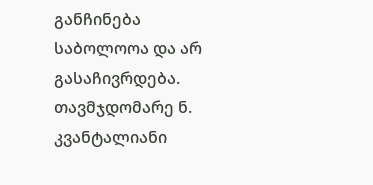განჩინება საბოლოოა და არ გასაჩივრდება.
თავმჯდომარე ნ. კვანტალიანი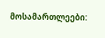მოსამართლეები: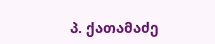პ. ქათამაძე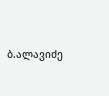ბ.ალავიძე